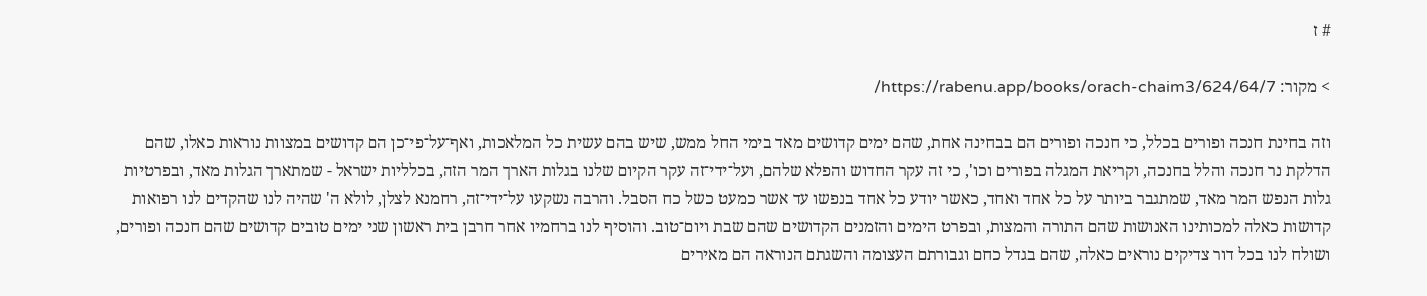# ז

> מקור: https://rabenu.app/books/orach-chaim3/624/64/7/

וזה בחינת חנכה ופורים בכלל, כי חנכה ופורים הם בבחינה אחת, שהם ימים קדושים מאד בימי החל ממש, שיש בהם עשית כל המלאכות, ואף־על־פי־כן הם קדושים במצוות נוראות כאלו, שהם הדלקת נר חנכה והלל בחנכה, וקריאת המגלה בפורים וכו', כי זה עקר החדוש והפלא שלהם, ועל־ידי־זה עקר הקיום שלנו בגלות הארך המר הזה, בכלליות ישראל - שמתארך הגלות מאד, ובפרטיות גלות הנפש המר מאד, שמתגבר ביותר על כל אחד ואחד, כאשר יודע כל אחד בנפשו עד אשר כמעט כשל כח הסבל. והרבה נשקעו על־ידי־זה, רחמנא לצלן, לולא ה' שהיה לנו שהקדים לנו רפואות קדושות כאלה למכותינו האנושות שהם התורה והמצות, ובפרט הימים והזמנים הקדושים שהם שבת ויום־טוב. והוסיף לנו ברחמיו אחר חרבן בית ראשון שני ימים טובים קדושים שהם חנכה ופורים, ושולח לנו בכל דור צדיקים נוראים כאלה, שהם בגדל כחם וגבורתם העצומה והשגתם הנוראה הם מאירים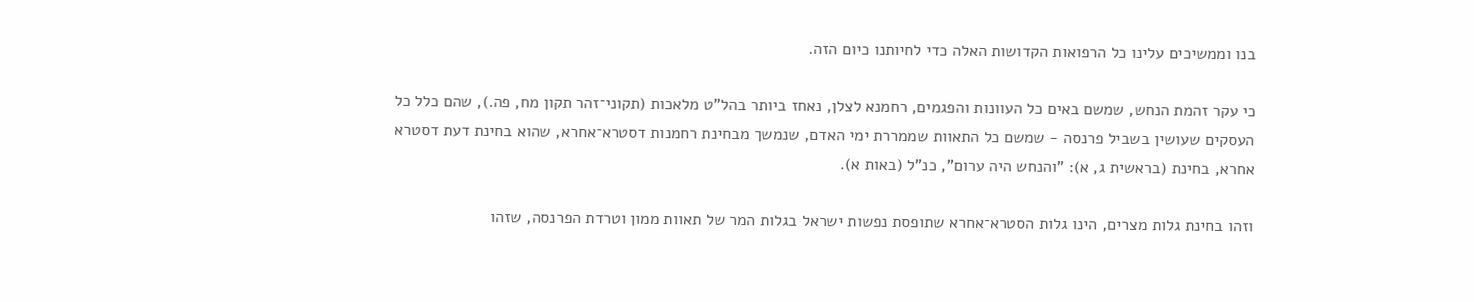בנו וממשיכים עלינו כל הרפואות הקדושות האלה כדי לחיותנו כיום הזה.

כי עקר זהמת הנחש, שמשם באים כל העוונות והפגמים, רחמנא לצלן, נאחז ביותר בהל"ט מלאכות (תקוני־זהר תקון מח, פה.), שהם כלל כל העסקים שעושין בשביל פרנסה - שמשם כל התאוות שממררת ימי האדם, שנמשך מבחינת רחמנות דסטרא־אחרא, שהוא בחינת דעת דסטרא אחרא, בחינת (בראשית ג, א): "והנחש היה ערום", כנ"ל (באות א).

וזהו בחינת גלות מצרים, הינו גלות הסטרא־אחרא שתופסת נפשות ישראל בגלות המר של תאוות ממון וטרדת הפרנסה, שזהו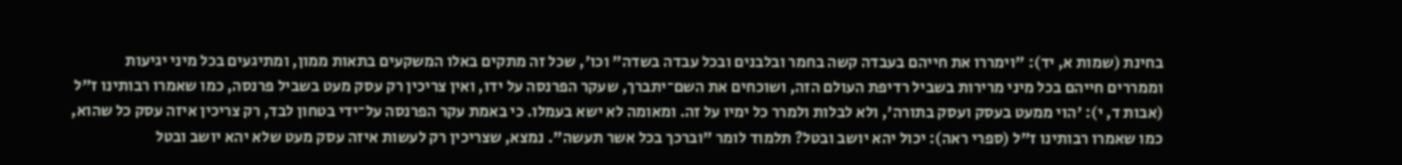בחינת (שמות א, יד): "וימררו את חייהם בעבדה קשה בחמר ובלבנים ובכל עבדה בשדה" וכו', שכל זה מתקים באלו המשקעים בתאות ממון, ומתיגעים בכל מיני יגיעות וממררים חייהם בכל מיני מרירות בשביל רדיפת העולם הזה, ושוכחים את השם־יתברך, שעקר הפרנסה על ידו, ואין צריכין רק עסק מעט בשביל פרנסה, כמו שאמרו רבותינו ז"ל (אבות ד, י): 'הוי ממעט בעסק ועסק בתורה', ולא לבלות ולמרר כל ימיו על זה. ומאומה לא ישא בעמלו. כי באמת עקר הפרנסה על־ידי בטחון לבד, רק צריכין איזה עסק כל שהוא, כמו שאמרו רבותינו ז"ל (ספרי ראה): יכול יהא יושב ובטל? תלמוד לומר "וברכך בכל אשר תעשה". נמצא, שצריכין רק לעשות איזה עסק מעט שלא יהא יושב ובטל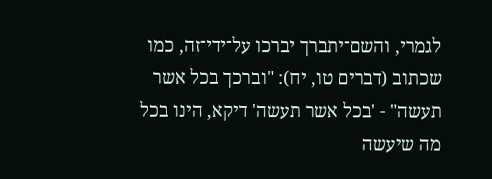לגמרי, והשם־יתברך יברכו על־ידי־זה, כמו שכתוב (דברים טו, יח): "וברכך בכל אשר תעשה" - 'בכל אשר תעשה' דיקא, הינו בכל מה שיעשה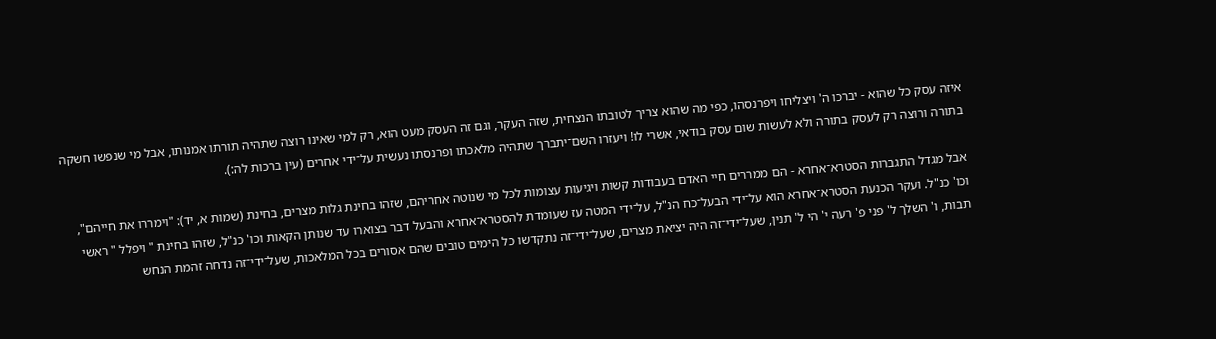איזה עסק כל שהוא - יברכו ה' ויצליחו ויפרנסהו, כפי מה שהוא צריך לטובתו הנצחית, שזה העקר, וגם זה העסק מעט הוא, רק למי שאינו רוצה שתהיה תורתו אמנותו, אבל מי שנפשו חשקה בתורה ורוצה רק לעסק בתורה ולא לעשות שום עסק בודאי, אשרי לו! ויעזרו השם־יתברך שתהיה מלאכתו ופרנסתו נעשית על־ידי אחרים (עין ברכות לה:).

אבל מגדל התגברות הסטרא־אחרא - הם ממררים חיי האדם בעבודות קשות ויגיעות עצומות לכל מי שנוטה אחריהם, שזהו בחינת גלות מצרים, בחינת (שמות א, יד): "וימררו את חייהם", וכו' כנ"ל. ועקר הכנעת הסטרא־אחרא הוא על־ידי הבעל־כח הנ"ל, על־ידי המטה עז שעומדת להסטרא־אחרא והבעל דבר בצוארו עד שנותן הקאות וכו' כנ"ל, שזהו בחינת " ויפלל " ראשי תבות, ו' השלך ל' פני פ' רעה י' הי ל' תנין, שעל־ידי־זה היה יציאת מצרים, שעל־ידי־זה נתקדשו כל הימים טובים שהם אסורים בכל המלאכות, שעל־ידי־זה נדחה זהמת הנחש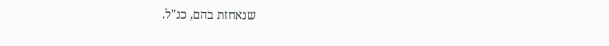שנאחזת בהם, כנ"ל.